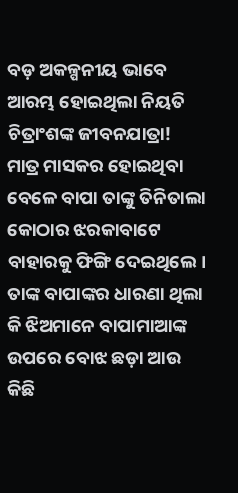ବଡ଼ ଅକଳ୍ପନୀୟ ଭାବେ ଆରମ୍ଭ ହୋଇଥିଲା ନିୟତି ଚିତ୍ରାଂଶଙ୍କ ଜୀବନଯାତ୍ରା! ମାତ୍ର ମାସକର ହୋଇଥିବା ବେଳେ ବାପା ତାଙ୍କୁ ତିନିତାଲା କୋଠାର ଝରକାବାଟେ ବାହାରକୁ ଫିଙ୍ଗି ଦେଇଥିଲେ। ତାଙ୍କ ବାପାଙ୍କର ଧାରଣା ଥିଲା କି ଝିଅମାନେ ବାପାମାଆଙ୍କ ଉପରେ ବୋଝ ଛଡ଼ା ଆଉ କିଛି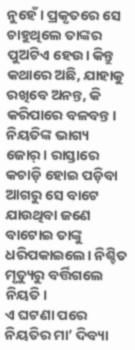ନୁହେଁ। ପ୍ରକୃତରେ ସେ ଚାହୁଥିଲେ ତାଙ୍କର ପୁଅଟିଏ ହେଉ। କିନ୍ତୁ କଥାରେ ଅଛି, ଯାହାକୁ ରଖିବେ ଅନନ୍ତ, କି କରିପାରେ ବଳବନ୍ତ। ନିୟତିଙ୍କ ଭାଗ୍ୟ ଜୋର୍। ରାସ୍ତାରେ କଚାଡ଼ି ହୋଇ ପଡ଼ିବା ଆଗରୁ ସେ ବାଟେ ଯାଉଥିବା ଜଣେ ବାଟୋଇ ତାଙ୍କୁ ଧରିପକାଇଲେ। ନିଶ୍ଚିତ ମୃତ୍ୟୁରୁ ବର୍ତ୍ତିଗଲେ ନିୟତି।
ଏ ଘଟଣା ପରେ ନିୟତିର ମା’ ଦିବ୍ୟା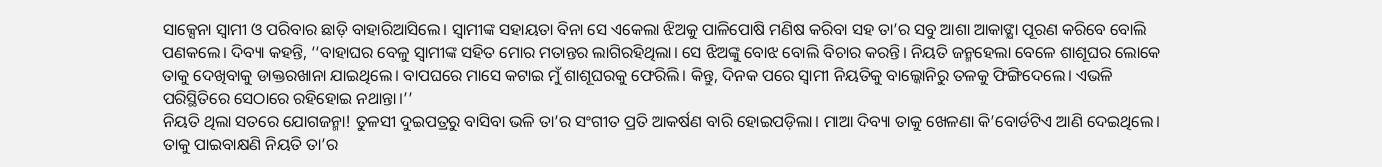ସାକ୍ସେନା ସ୍ବାମୀ ଓ ପରିବାର ଛାଡ଼ି ବାହାରିଆସିଲେ। ସ୍ବାମୀଙ୍କ ସହାୟତା ବିନା ସେ ଏକେଲା ଝିଅକୁ ପାଳିପୋଷି ମଣିଷ କରିବା ସହ ତା’ର ସବୁ ଆଶା ଆକାଙ୍କ୍ଷା ପୂରଣ କରିବେ ବୋଲି ପଣକଲେ। ଦିବ୍ୟା କହନ୍ତି, ‘‘ବାହାଘର ବେଳୁ ସ୍ବାମୀଙ୍କ ସହିତ ମୋର ମତାନ୍ତର ଲାଗିରହିଥିଲା। ସେ ଝିଅଙ୍କୁ ବୋଝ ବୋଲି ବିଚାର କରନ୍ତି। ନିୟତି ଜନ୍ମହେଲା ବେଳେ ଶାଶୂଘର ଲୋକେ ତାକୁ ଦେଖିବାକୁ ଡାକ୍ତରଖାନା ଯାଇଥିଲେ। ବାପଘରେ ମାସେ କଟାଇ ମୁଁ ଶାଶୂଘରକୁ ଫେରିଲି। କିନ୍ତୁ, ଦିନକ ପରେ ସ୍ବାମୀ ନିୟତିକୁ ବାଲ୍କୋନିରୁ ତଳକୁ ଫିଙ୍ଗିଦେଲେ। ଏଭଳି ପରିସ୍ଥିତିରେ ସେଠାରେ ରହିହୋଇ ନଥାନ୍ତା।’’
ନିୟତି ଥିଲା ସତରେ ଯୋଗଜନ୍ମା! ତୁଳସୀ ଦୁଇପତ୍ରରୁ ବାସିବା ଭଳି ତା’ର ସଂଗୀତ ପ୍ରତି ଆକର୍ଷଣ ବାରି ହୋଇପଡ଼ିଲା। ମାଆ ଦିବ୍ୟା ତାକୁ ଖେଳଣା କି’ବୋର୍ଡଟିଏ ଆଣି ଦେଇଥିଲେ। ତାକୁ ପାଇବାକ୍ଷଣି ନିୟତି ତା’ର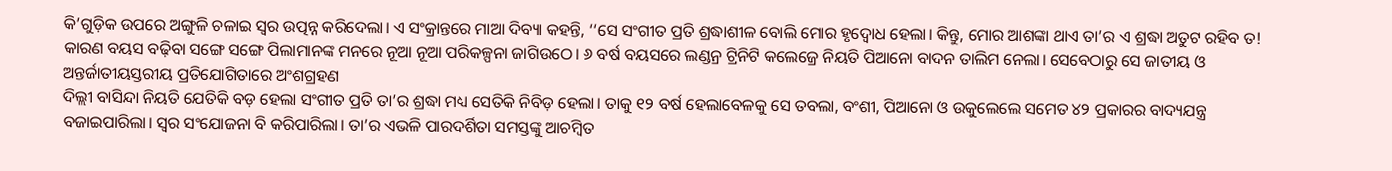କି’ଗୁଡ଼ିକ ଉପରେ ଅଙ୍ଗୁଳି ଚଳାଇ ସ୍ବର ଉତ୍ପନ୍ନ କରିଦେଲା। ଏ ସଂକ୍ରାନ୍ତରେ ମାଆ ଦିବ୍ୟା କହନ୍ତି, ‘‘ସେ ସଂଗୀତ ପ୍ରତି ଶ୍ରଦ୍ଧାଶୀଳ ବୋଲି ମୋର ହୃଦ୍ବୋଧ ହେଲା। କିନ୍ତୁ, ମୋର ଆଶଙ୍କା ଥାଏ ତା’ର ଏ ଶ୍ରଦ୍ଧା ଅତୁଟ ରହିବ ତ! କାରଣ ବୟସ ବଢ଼ିବା ସଙ୍ଗେ ସଙ୍ଗେ ପିଲାମାନଙ୍କ ମନରେ ନୂଆ ନୂଆ ପରିକଳ୍ପନା ଜାଗିଉଠେ। ୬ ବର୍ଷ ବୟସରେ ଲଣ୍ଡନ୍ର ଟ୍ରିନିଟି କଲେଜ୍ରେ ନିୟତି ପିଆନୋ ବାଦନ ତାଲିମ ନେଲା। ସେବେଠାରୁ ସେ ଜାତୀୟ ଓ ଅନ୍ତର୍ଜାତୀୟସ୍ତରୀୟ ପ୍ରତିଯୋଗିତାରେ ଅଂଶଗ୍ରହଣ
ଦିଲ୍ଲୀ ବାସିନ୍ଦା ନିୟତି ଯେତିକି ବଡ଼ ହେଲା ସଂଗୀତ ପ୍ରତି ତା’ର ଶ୍ରଦ୍ଧା ମଧ୍ୟ ସେତିକି ନିବିଡ଼ ହେଲା। ତାକୁ ୧୨ ବର୍ଷ ହେଲାବେଳକୁ ସେ ତବଲା, ବଂଶୀ, ପିଆନୋ ଓ ଉକୁଲେଲେ ସମେତ ୪୨ ପ୍ରକାରର ବାଦ୍ୟଯନ୍ତ୍ର ବଜାଇପାରିଲା। ସ୍ବର ସଂଯୋଜନା ବି କରିପାରିଲା। ତା’ର ଏଭଳି ପାରଦର୍ଶିତା ସମସ୍ତଙ୍କୁ ଆଚମ୍ବିତ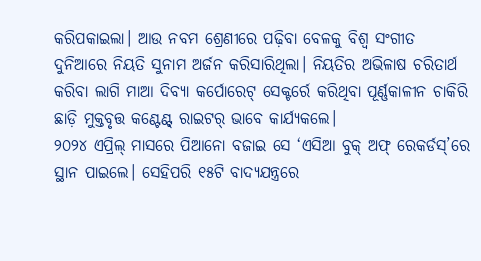କରିପକାଇଲା। ଆଉ ନବମ ଶ୍ରେଣୀରେ ପଢ଼ିବା ବେଳକୁ ବିଶ୍ବ ସଂଗୀତ ଦୁନିଆରେ ନିୟତି ସୁନାମ ଅର୍ଜନ କରିସାରିଥିଲା। ନିୟତିର ଅଭିଳାଷ ଚରିତାର୍ଥ କରିବା ଲାଗି ମାଆ ଦିବ୍ୟା କର୍ପୋରେଟ୍ ସେକ୍ଟର୍ରେ କରିଥିବା ପୂର୍ଣ୍ଣକାଳୀନ ଚାକିରି ଛାଡ଼ି ମୁକ୍ତବୃତ୍ତ କଣ୍ଟେଣ୍ଟ୍ ରାଇଟର୍ ଭାବେ କାର୍ଯ୍ୟକଲେ।
୨୦୨୪ ଏପ୍ରିଲ୍ ମାସରେ ପିଆନୋ ବଜାଇ ସେ ‘ଏସିଆ ବୁକ୍ ଅଫ୍ ରେକର୍ଡସ୍’ରେ ସ୍ଥାନ ପାଇଲେ। ସେହିପରି ୧୫ଟି ବାଦ୍ୟଯନ୍ତ୍ରରେ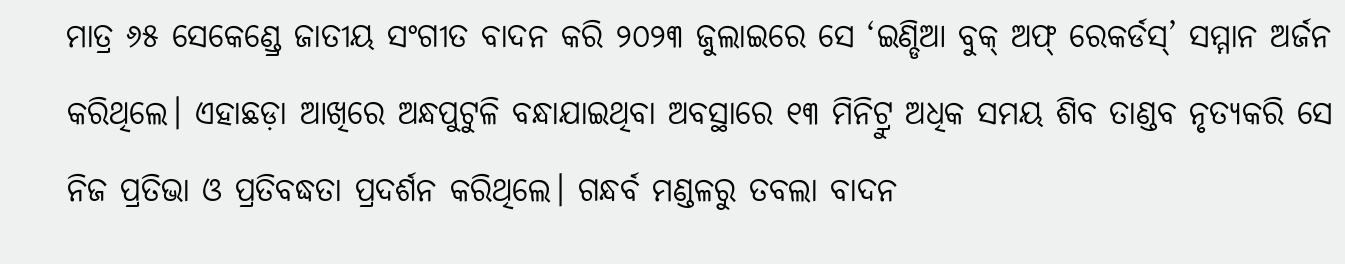ମାତ୍ର ୬୫ ସେକେଣ୍ଡ୍ରେ ଜାତୀୟ ସଂଗୀତ ବାଦନ କରି ୨୦୨୩ ଜୁଲାଇରେ ସେ ‘ଇଣ୍ଡିଆ ବୁକ୍ ଅଫ୍ ରେକର୍ଡସ୍’ ସମ୍ମାନ ଅର୍ଜନ କରିଥିଲେ। ଏହାଛଡ଼ା ଆଖିରେ ଅନ୍ଧପୁଟୁଳି ବନ୍ଧାଯାଇଥିବା ଅବସ୍ଥାରେ ୧୩ ମିନିଟ୍ରୁ ଅଧିକ ସମୟ ଶିବ ତାଣ୍ଡବ ନୃତ୍ୟକରି ସେ ନିଜ ପ୍ରତିଭା ଓ ପ୍ରତିବଦ୍ଧତା ପ୍ରଦର୍ଶନ କରିଥିଲେ। ଗନ୍ଧର୍ବ ମଣ୍ଡଳରୁ ତବଲା ବାଦନ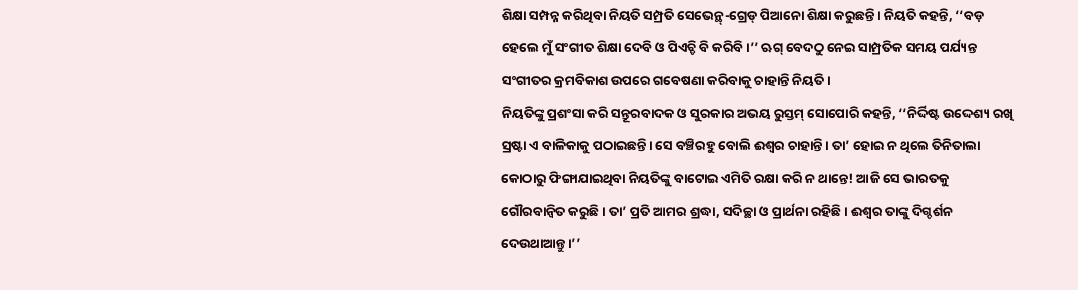ଶିକ୍ଷା ସମ୍ପନ୍ନ କରିଥିବା ନିୟତି ସମ୍ପ୍ରତି ସେଭେନ୍ଥ୍-ଗ୍ରେଡ୍ ପିଆନୋ ଶିକ୍ଷା କରୁଛନ୍ତି। ନିୟତି କହନ୍ତି, ‘‘ବଡ଼ ହେଲେ ମୁଁ ସଂଗୀତ ଶିକ୍ଷା ଦେବି ଓ ପିଏଚ୍ଡି ବି କରିବି।’’ ଋଗ୍ ବେଦଠୁ ନେଇ ସାମ୍ପ୍ରତିକ ସମୟ ପର୍ଯ୍ୟନ୍ତ ସଂଗୀତର କ୍ରମବିକାଶ ଉପରେ ଗବେଷଣା କରିବାକୁ ଚାହାନ୍ତି ନିୟତି।
ନିୟତିଙ୍କୁ ପ୍ରଶଂସା କରି ସନ୍ତୂରବାଦକ ଓ ସୁରକାର ଅଭୟ ରୁସ୍ତମ୍ ସୋପୋରି କହନ୍ତି, ‘‘ନିର୍ଦ୍ଦିଷ୍ଟ ଉଦ୍ଦେଶ୍ୟ ରଖି ସ୍ରଷ୍ଟା ଏ ବାଳିକାକୁ ପଠାଇଛନ୍ତି। ସେ ବଞ୍ଚିରହୁ ବୋଲି ଈଶ୍ବର ଚାହାନ୍ତି। ତା’ ହୋଇ ନ ଥିଲେ ତିନିତାଲା କୋଠାରୁ ଫିଙ୍ଗାଯାଇଥିବା ନିୟତିଙ୍କୁ ବାଟୋଇ ଏମିତି ରକ୍ଷା କରି ନ ଥାନ୍ତେ! ଆଜି ସେ ଭାରତକୁ ଗୌରବାନ୍ବିତ କରୁଛି। ତା’ ପ୍ରତି ଆମର ଶ୍ରଦ୍ଧା, ସଦିଚ୍ଛା ଓ ପ୍ରାର୍ଥନା ରହିଛି। ଈଶ୍ବର ତାଙ୍କୁ ଦିଗ୍ଦର୍ଶନ ଦେଉଥାଆନ୍ତୁ।’’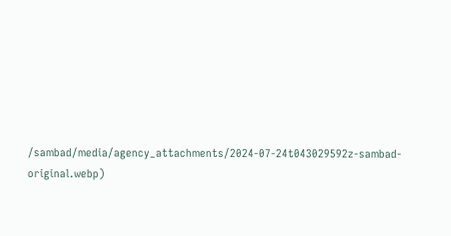/sambad/media/agency_attachments/2024-07-24t043029592z-sambad-original.webp)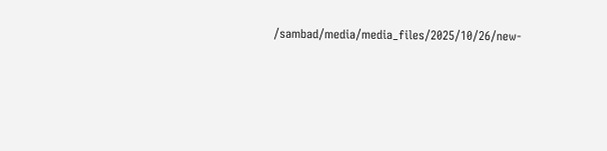/sambad/media/media_files/2025/10/26/new-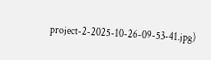project-2-2025-10-26-09-53-41.jpg)